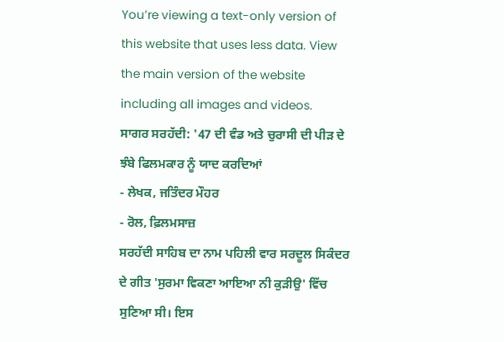You’re viewing a text-only version of this website that uses less data. View the main version of the website including all images and videos.
ਸਾਗਰ ਸਰਹੱਦੀ: '47 ਦੀ ਵੰਡ ਅਤੇ ਚੁਰਾਸੀ ਦੀ ਪੀੜ ਦੇ ਝੰਬੇ ਫਿਲਮਕਾਰ ਨੂੰ ਯਾਦ ਕਰਦਿਆਂ
- ਲੇਖਕ, ਜਤਿੰਦਰ ਮੌਹਰ
- ਰੋਲ, ਫ਼ਿਲਮਸਾਜ਼
ਸਰਹੱਦੀ ਸਾਹਿਬ ਦਾ ਨਾਮ ਪਹਿਲੀ ਵਾਰ ਸਰਦੂਲ ਸਿਕੰਦਰ ਦੇ ਗੀਤ 'ਸੁਰਮਾ ਵਿਕਣਾ ਆਇਆ ਨੀ ਕੁੜੀਉ' ਵਿੱਚ ਸੁਣਿਆ ਸੀ। ਇਸ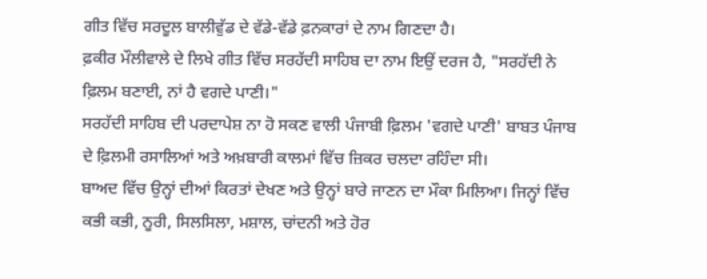ਗੀਤ ਵਿੱਚ ਸਰਦੂਲ ਬਾਲੀਵੁੱਡ ਦੇ ਵੱਡੇ-ਵੱਡੇ ਫ਼ਨਕਾਰਾਂ ਦੇ ਨਾਮ ਗਿਣਦਾ ਹੈ।
ਫ਼ਕੀਰ ਮੌਲੀਵਾਲੇ ਦੇ ਲਿਖੇ ਗੀਤ ਵਿੱਚ ਸਰਹੱਦੀ ਸਾਹਿਬ ਦਾ ਨਾਮ ਇਉਂ ਦਰਜ ਹੈ, "ਸਰਹੱਦੀ ਨੇ ਫ਼ਿਲਮ ਬਣਾਈ, ਨਾਂ ਹੈ ਵਗਦੇ ਪਾਣੀ।"
ਸਰਹੱਦੀ ਸਾਹਿਬ ਦੀ ਪਰਦਾਪੇਸ਼ ਨਾ ਹੋ ਸਕਣ ਵਾਲੀ ਪੰਜਾਬੀ ਫ਼ਿਲਮ 'ਵਗਦੇ ਪਾਣੀ' ਬਾਬਤ ਪੰਜਾਬ ਦੇ ਫ਼ਿਲਮੀ ਰਸਾਲਿਆਂ ਅਤੇ ਅਖ਼ਬਾਰੀ ਕਾਲਮਾਂ ਵਿੱਚ ਜ਼ਿਕਰ ਚਲਦਾ ਰਹਿੰਦਾ ਸੀ।
ਬਾਅਦ ਵਿੱਚ ਉਨ੍ਹਾਂ ਦੀਆਂ ਕਿਰਤਾਂ ਦੇਖਣ ਅਤੇ ਉਨ੍ਹਾਂ ਬਾਰੇ ਜਾਣਨ ਦਾ ਮੌਕਾ ਮਿਲਿਆ। ਜਿਨ੍ਹਾਂ ਵਿੱਚ ਕਭੀ ਕਭੀ, ਨੂਰੀ, ਸਿਲਸਿਲਾ, ਮਸ਼ਾਲ, ਚਾਂਦਨੀ ਅਤੇ ਹੋਰ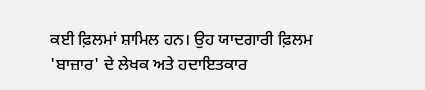ਕਈ ਫ਼ਿਲਮਾਂ ਸ਼ਾਮਿਲ ਹਨ। ਉਹ ਯਾਦਗਾਰੀ ਫ਼ਿਲਮ 'ਬਾਜ਼ਾਰ' ਦੇ ਲੇਖਕ ਅਤੇ ਹਦਾਇਤਕਾਰ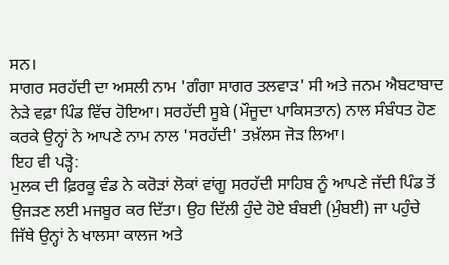ਸਨ।
ਸਾਗਰ ਸਰਹੱਦੀ ਦਾ ਅਸਲੀ ਨਾਮ 'ਗੰਗਾ ਸਾਗਰ ਤਲਵਾੜ' ਸੀ ਅਤੇ ਜਨਮ ਐਬਟਾਬਾਦ ਨੇੜੇ ਵਫ਼ਾ ਪਿੰਡ ਵਿੱਚ ਹੋਇਆ। ਸਰਹੱਦੀ ਸੂਬੇ (ਮੌਜੂਦਾ ਪਾਕਿਸਤਾਨ) ਨਾਲ ਸੰਬੰਧਤ ਹੋਣ ਕਰਕੇ ਉਨ੍ਹਾਂ ਨੇ ਆਪਣੇ ਨਾਮ ਨਾਲ 'ਸਰਹੱਦੀ' ਤਖ਼ੱਲਸ ਜੋੜ ਲਿਆ।
ਇਹ ਵੀ ਪੜ੍ਹੋ:
ਮੁਲਕ ਦੀ ਫ਼ਿਰਕੂ ਵੰਡ ਨੇ ਕਰੋੜਾਂ ਲੋਕਾਂ ਵਾਂਗੂ ਸਰਹੱਦੀ ਸਾਹਿਬ ਨੂੰ ਆਪਣੇ ਜੱਦੀ ਪਿੰਡ ਤੋਂ ਉਜੜਣ ਲਈ ਮਜਬੂਰ ਕਰ ਦਿੱਤਾ। ਉਹ ਦਿੱਲੀ ਹੁੰਦੇ ਹੋਏ ਬੰਬਈ (ਮੁੰਬਈ) ਜਾ ਪਹੁੰਚੇ ਜਿੱਥੇ ਉਨ੍ਹਾਂ ਨੇ ਖਾਲਸਾ ਕਾਲਜ ਅਤੇ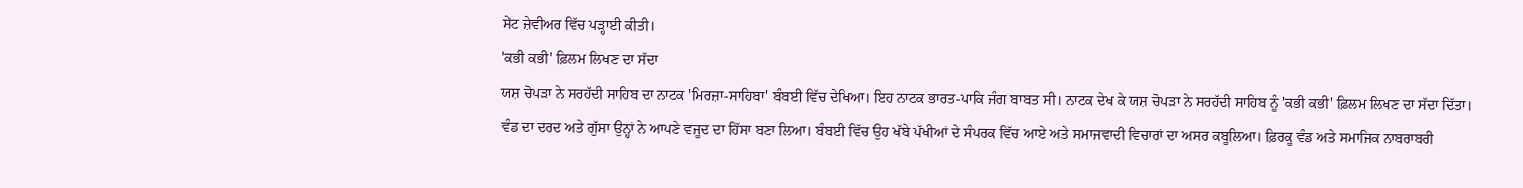ਸੇਂਟ ਜ਼ੇਵੀਅਰ ਵਿੱਚ ਪੜ੍ਹਾਈ ਕੀਤੀ।
'ਕਭੀ ਕਭੀ' ਫ਼ਿਲਮ ਲਿਖਣ ਦਾ ਸੱਦਾ
ਯਸ਼ ਚੋਪੜਾ ਨੇ ਸਰਹੱਦੀ ਸਾਹਿਬ ਦਾ ਨਾਟਕ 'ਮਿਰਜ਼ਾ-ਸਾਹਿਬਾ' ਬੰਬਈ ਵਿੱਚ ਦੇਖਿਆ। ਇਹ ਨਾਟਕ ਭਾਰਤ-ਪਾਕਿ ਜੰਗ ਬਾਬਤ ਸੀ। ਨਾਟਕ ਦੇਖ ਕੇ ਯਸ਼ ਚੋਪੜਾ ਨੇ ਸਰਹੱਦੀ ਸਾਹਿਬ ਨੂੰ 'ਕਭੀ ਕਭੀ' ਫ਼ਿਲਮ ਲਿਖਣ ਦਾ ਸੱਦਾ ਦਿੱਤਾ।
ਵੰਡ ਦਾ ਦਰਦ ਅਤੇ ਗੁੱਸਾ ਉਨ੍ਹਾਂ ਨੇ ਆਪਣੇ ਵਜੂਦ ਦਾ ਹਿੱਸਾ ਬਣਾ ਲਿਆ। ਬੰਬਈ ਵਿੱਚ ਉਹ ਖੱਬੇ ਪੱਖੀਆਂ ਦੇ ਸੰਪਰਕ ਵਿੱਚ ਆਏ ਅਤੇ ਸਮਾਜਵਾਦੀ ਵਿਚਾਰਾਂ ਦਾ ਅਸਰ ਕਬੂਲਿਆ। ਫ਼ਿਰਕੂ ਵੰਡ ਅਤੇ ਸਮਾਜਿਕ ਨਾਬਰਾਬਰੀ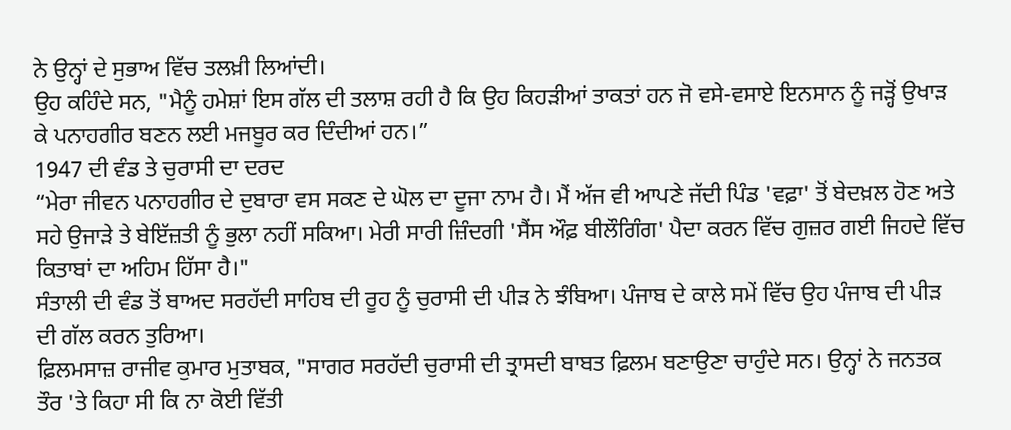ਨੇ ਉਨ੍ਹਾਂ ਦੇ ਸੁਭਾਅ ਵਿੱਚ ਤਲਖ਼ੀ ਲਿਆਂਦੀ।
ਉਹ ਕਹਿੰਦੇ ਸਨ, "ਮੈਨੂੰ ਹਮੇਸ਼ਾਂ ਇਸ ਗੱਲ ਦੀ ਤਲਾਸ਼ ਰਹੀ ਹੈ ਕਿ ਉਹ ਕਿਹੜੀਆਂ ਤਾਕਤਾਂ ਹਨ ਜੋ ਵਸੇ-ਵਸਾਏ ਇਨਸਾਨ ਨੂੰ ਜੜ੍ਹੋਂ ਉਖਾੜ ਕੇ ਪਨਾਹਗੀਰ ਬਣਨ ਲਈ ਮਜਬੂਰ ਕਰ ਦਿੰਦੀਆਂ ਹਨ।”
1947 ਦੀ ਵੰਡ ਤੇ ਚੁਰਾਸੀ ਦਾ ਦਰਦ
“ਮੇਰਾ ਜੀਵਨ ਪਨਾਹਗੀਰ ਦੇ ਦੁਬਾਰਾ ਵਸ ਸਕਣ ਦੇ ਘੋਲ ਦਾ ਦੂਜਾ ਨਾਮ ਹੈ। ਮੈਂ ਅੱਜ ਵੀ ਆਪਣੇ ਜੱਦੀ ਪਿੰਡ 'ਵਫ਼ਾ' ਤੋਂ ਬੇਦਖ਼ਲ ਹੋਣ ਅਤੇ ਸਹੇ ਉਜਾੜੇ ਤੇ ਬੇਇੱਜ਼ਤੀ ਨੂੰ ਭੁਲਾ ਨਹੀਂ ਸਕਿਆ। ਮੇਰੀ ਸਾਰੀ ਜ਼ਿੰਦਗੀ 'ਸੈਂਸ ਔਫ਼ ਬੀਲੌਗਿੰਗ' ਪੈਦਾ ਕਰਨ ਵਿੱਚ ਗੁਜ਼ਰ ਗਈ ਜਿਹਦੇ ਵਿੱਚ ਕਿਤਾਬਾਂ ਦਾ ਅਹਿਮ ਹਿੱਸਾ ਹੈ।"
ਸੰਤਾਲੀ ਦੀ ਵੰਡ ਤੋਂ ਬਾਅਦ ਸਰਹੱਦੀ ਸਾਹਿਬ ਦੀ ਰੂਹ ਨੂੰ ਚੁਰਾਸੀ ਦੀ ਪੀੜ ਨੇ ਝੰਬਿਆ। ਪੰਜਾਬ ਦੇ ਕਾਲੇ ਸਮੇਂ ਵਿੱਚ ਉਹ ਪੰਜਾਬ ਦੀ ਪੀੜ ਦੀ ਗੱਲ ਕਰਨ ਤੁਰਿਆ।
ਫ਼ਿਲਮਸਾਜ਼ ਰਾਜੀਵ ਕੁਮਾਰ ਮੁਤਾਬਕ, "ਸਾਗਰ ਸਰਹੱਦੀ ਚੁਰਾਸੀ ਦੀ ਤ੍ਰਾਸਦੀ ਬਾਬਤ ਫ਼ਿਲਮ ਬਣਾਉਣਾ ਚਾਹੁੰਦੇ ਸਨ। ਉਨ੍ਹਾਂ ਨੇ ਜਨਤਕ ਤੌਰ 'ਤੇ ਕਿਹਾ ਸੀ ਕਿ ਨਾ ਕੋਈ ਵਿੱਤੀ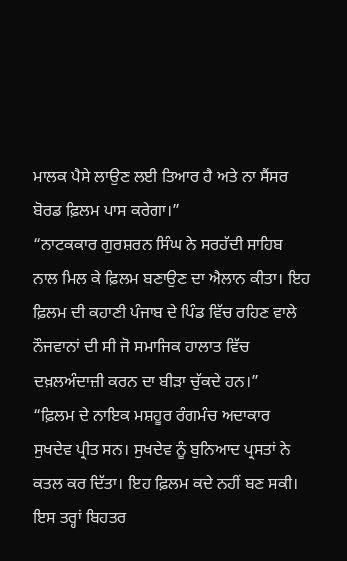ਮਾਲਕ ਪੈਸੇ ਲਾਉਣ ਲਈ ਤਿਆਰ ਹੈ ਅਤੇ ਨਾ ਸੈਂਸਰ ਬੋਰਡ ਫ਼ਿਲਮ ਪਾਸ ਕਰੇਗਾ।”
“ਨਾਟਕਕਾਰ ਗੁਰਸ਼ਰਨ ਸਿੰਘ ਨੇ ਸਰਹੱਦੀ ਸਾਹਿਬ ਨਾਲ ਮਿਲ ਕੇ ਫ਼ਿਲਮ ਬਣਾਉਣ ਦਾ ਐਲਾਨ ਕੀਤਾ। ਇਹ ਫ਼ਿਲਮ ਦੀ ਕਹਾਣੀ ਪੰਜਾਬ ਦੇ ਪਿੰਡ ਵਿੱਚ ਰਹਿਣ ਵਾਲੇ ਨੌਜਵਾਨਾਂ ਦੀ ਸੀ ਜੋ ਸਮਾਜਿਕ ਹਾਲਾਤ ਵਿੱਚ ਦਖ਼ਲਅੰਦਾਜ਼ੀ ਕਰਨ ਦਾ ਬੀੜਾ ਚੁੱਕਦੇ ਹਨ।”
“ਫ਼ਿਲਮ ਦੇ ਨਾਇਕ ਮਸ਼ਹੂਰ ਰੰਗਮੰਚ ਅਦਾਕਾਰ ਸੁਖਦੇਵ ਪ੍ਰੀਤ ਸਨ। ਸੁਖਦੇਵ ਨੂੰ ਬੁਨਿਆਦ ਪ੍ਰਸਤਾਂ ਨੇ ਕਤਲ ਕਰ ਦਿੱਤਾ। ਇਹ ਫ਼ਿਲਮ ਕਦੇ ਨਹੀਂ ਬਣ ਸਕੀ। ਇਸ ਤਰ੍ਹਾਂ ਬਿਹਤਰ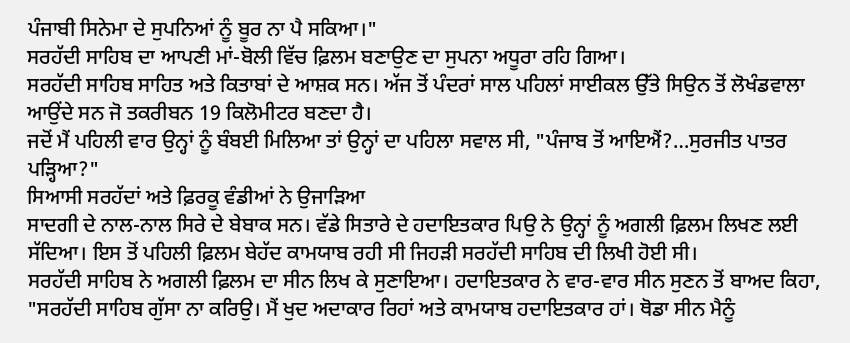ਪੰਜਾਬੀ ਸਿਨੇਮਾ ਦੇ ਸੁਪਨਿਆਂ ਨੂੰ ਬੂਰ ਨਾ ਪੈ ਸਕਿਆ।"
ਸਰਹੱਦੀ ਸਾਹਿਬ ਦਾ ਆਪਣੀ ਮਾਂ-ਬੋਲੀ ਵਿੱਚ ਫ਼ਿਲਮ ਬਣਾਉਣ ਦਾ ਸੁਪਨਾ ਅਧੂਰਾ ਰਹਿ ਗਿਆ।
ਸਰਹੱਦੀ ਸਾਹਿਬ ਸਾਹਿਤ ਅਤੇ ਕਿਤਾਬਾਂ ਦੇ ਆਸ਼ਕ ਸਨ। ਅੱਜ ਤੋਂ ਪੰਦਰਾਂ ਸਾਲ ਪਹਿਲਾਂ ਸਾਈਕਲ ਉੱਤੇ ਸਿਉਨ ਤੋਂ ਲੋਖੰਡਵਾਲਾ ਆਉਂਦੇ ਸਨ ਜੋ ਤਕਰੀਬਨ 19 ਕਿਲੋਮੀਟਰ ਬਣਦਾ ਹੈ।
ਜਦੋਂ ਮੈਂ ਪਹਿਲੀ ਵਾਰ ਉਨ੍ਹਾਂ ਨੂੰ ਬੰਬਈ ਮਿਲਿਆ ਤਾਂ ਉਨ੍ਹਾਂ ਦਾ ਪਹਿਲਾ ਸਵਾਲ ਸੀ, "ਪੰਜਾਬ ਤੋਂ ਆਇਐਂ?…ਸੁਰਜੀਤ ਪਾਤਰ ਪੜ੍ਹਿਆ?"
ਸਿਆਸੀ ਸਰਹੱਦਾਂ ਅਤੇ ਫ਼ਿਰਕੂ ਵੰਡੀਆਂ ਨੇ ਉਜਾੜਿਆ
ਸਾਦਗੀ ਦੇ ਨਾਲ-ਨਾਲ ਸਿਰੇ ਦੇ ਬੇਬਾਕ ਸਨ। ਵੱਡੇ ਸਿਤਾਰੇ ਦੇ ਹਦਾਇਤਕਾਰ ਪਿਉ ਨੇ ਉਨ੍ਹਾਂ ਨੂੰ ਅਗਲੀ ਫ਼ਿਲਮ ਲਿਖਣ ਲਈ ਸੱਦਿਆ। ਇਸ ਤੋਂ ਪਹਿਲੀ ਫ਼ਿਲਮ ਬੇਹੱਦ ਕਾਮਯਾਬ ਰਹੀ ਸੀ ਜਿਹੜੀ ਸਰਹੱਦੀ ਸਾਹਿਬ ਦੀ ਲਿਖੀ ਹੋਈ ਸੀ।
ਸਰਹੱਦੀ ਸਾਹਿਬ ਨੇ ਅਗਲੀ ਫ਼ਿਲਮ ਦਾ ਸੀਨ ਲਿਖ ਕੇ ਸੁਣਾਇਆ। ਹਦਾਇਤਕਾਰ ਨੇ ਵਾਰ-ਵਾਰ ਸੀਨ ਸੁਣਨ ਤੋਂ ਬਾਅਦ ਕਿਹਾ, "ਸਰਹੱਦੀ ਸਾਹਿਬ ਗੁੱਸਾ ਨਾ ਕਰਿਉ। ਮੈਂ ਖੁਦ ਅਦਾਕਾਰ ਰਿਹਾਂ ਅਤੇ ਕਾਮਯਾਬ ਹਦਾਇਤਕਾਰ ਹਾਂ। ਥੋਡਾ ਸੀਨ ਮੈਨੂੰ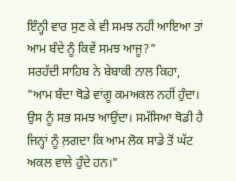ਇੰਨ੍ਹੀ ਵਾਰ ਸੁਣ ਕੇ ਵੀ ਸਮਝ ਨਹੀਂ ਆਇਆ ਤਾਂ ਆਮ ਬੰਦੇ ਨੂੰ ਕਿਵੇਂ ਸਮਝ ਆਜੂ?"
ਸਰਹੱਦੀ ਸਾਹਿਬ ਨੇ ਬੇਬਾਕੀ ਨਾਲ ਕਿਹਾ, "ਆਮ ਬੰਦਾ ਥੋਡੇ ਵਾਂਗੂ ਕਮਅਕਲ ਨਹੀਂ ਹੁੰਦਾ। ਉਸ ਨੂੰ ਸਭ ਸਮਝ ਆਉਂਦਾ। ਸਮੱਸਿਆ ਥੋਡੀ ਹੈ ਜਿਨ੍ਹਾਂ ਨੂੰ ਲ਼ਗਦਾ ਕਿ ਆਮ ਲੋਕ ਸਾਡੇ ਤੋਂ ਘੱਟ ਅਕਲ ਵਾਲੇ ਹੁੰਦੇ ਹਨ।"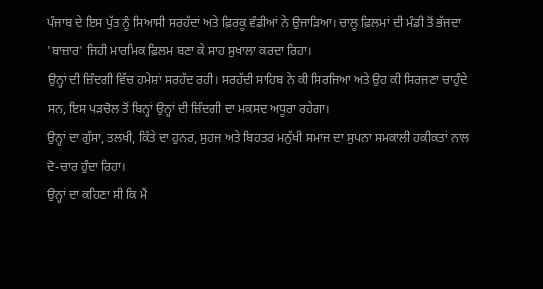ਪੰਜਾਬ ਦੇ ਇਸ ਪੁੱਤ ਨੂੰ ਸਿਆਸੀ ਸਰਹੱਦਾਂ ਅਤੇ ਫ਼ਿਰਕੂ ਵੰਡੀਆਂ ਨੇ ਉਜਾੜਿਆ। ਚਾਲੂ ਫ਼ਿਲਮਾਂ ਦੀ ਮੰਡੀ ਤੋਂ ਭੱਜਦਾ 'ਬਾਜ਼ਾਰ' ਜਿਹੀ ਮਾਰਮਿਕ ਫ਼ਿਲਮ ਬਣਾ ਕੇ ਸਾਹ ਸੁਖਾਲਾ ਕਰਦਾ ਰਿਹਾ।
ਉਨ੍ਹਾਂ ਦੀ ਜ਼ਿੰਦਗੀ ਵਿੱਚ ਹਮੇਸ਼ਾਂ ਸਰਹੱਦ ਰਹੀ। ਸਰਹੱਦੀ ਸਾਹਿਬ ਨੇ ਕੀ ਸਿਰਜਿਆ ਅਤੇ ਉਹ ਕੀ ਸਿਰਜਣਾ ਚਾਹੁੰਦੇ ਸਨ, ਇਸ ਪੜਚੋਲ ਤੋਂ ਬਿਨ੍ਹਾਂ ਉਨ੍ਹਾਂ ਦੀ ਜ਼ਿੰਦਗੀ ਦਾ ਮਕਸਦ ਅਧੂਰਾ ਰਹੇਗਾ।
ਉਨ੍ਹਾਂ ਦਾ ਗੁੱਸਾ, ਤਲਖੀ, ਕਿੱਤੇ ਦਾ ਹੁਨਰ, ਸੁਹਜ ਅਤੇ ਬਿਹਤਰ ਮਨੁੱਖੀ ਸਮਾਜ ਦਾ ਸੁਪਨਾ ਸਮਕਾਲੀ ਹਕੀਕਤਾਂ ਨਾਲ ਦੋ-ਚਾਰ ਹੁੰਦਾ ਰਿਹਾ।
ਉਨ੍ਹਾਂ ਦਾ ਕਹਿਣਾ ਸੀ ਕਿ ਮੈਂ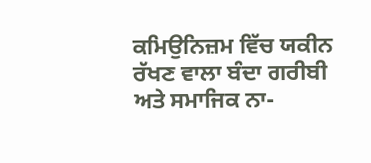ਕਮਿਉਨਿਜ਼ਮ ਵਿੱਚ ਯਕੀਨ ਰੱਖਣ ਵਾਲਾ ਬੰਦਾ ਗਰੀਬੀ ਅਤੇ ਸਮਾਜਿਕ ਨਾ-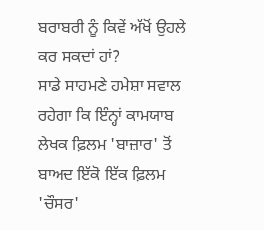ਬਰਾਬਰੀ ਨੂੰ ਕਿਵੇਂ ਅੱਖੋਂ ਉਹਲੇ ਕਰ ਸਕਦਾਂ ਹਾਂ?
ਸਾਡੇ ਸਾਹਮਣੇ ਹਮੇਸ਼ਾ ਸਵਾਲ ਰਹੇਗਾ ਕਿ ਇੰਨ੍ਹਾਂ ਕਾਮਯਾਬ ਲੇਖਕ ਫ਼ਿਲਮ 'ਬਾਜ਼ਾਰ' ਤੋਂ ਬਾਅਦ ਇੱਕੋ ਇੱਕ ਫ਼ਿਲਮ 'ਚੌਸਰ'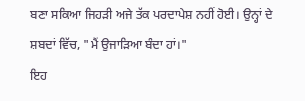ਬਣਾ ਸਕਿਆ ਜਿਹੜੀ ਅਜੇ ਤੱਕ ਪਰਦਾਪੇਸ਼ ਨਹੀਂ ਹੋਈ। ਉਨ੍ਹਾਂ ਦੇ ਸ਼ਬਦਾਂ ਵਿੱਚ, "ਮੈਂ ਉਜਾੜਿਆ ਬੰਦਾ ਹਾਂ।"
ਇਹ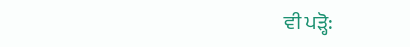ਵੀ ਪੜ੍ਹੋ: